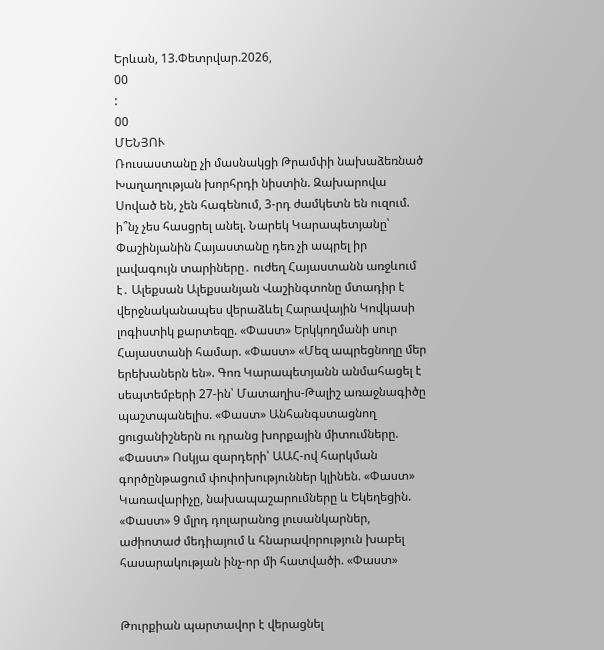Երևան, 13.Փետրվար.2026,
00
:
00
ՄԵՆՅՈՒ
Ռուսաստանը չի մասնակցի Թրամփի նախաձեռնած Խաղաղության խորհրդի նիստին. Զախարովա Սոված են, չեն հագենում, 3-րդ ժամկետն են ուզում. ի՞նչ չես հասցրել անել. Նարեկ Կարապետյանը՝ Փաշինյանին Հայաստանը դեռ չի ապրել իր լավագույն տարիները․ ուժեղ Հայաստանն առջևում է․ Ալեքսան Ալեքսանյան Վաշինգտոնը մտադիր է վերջնականապես վերաձևել Հարավային Կովկասի լոգիստիկ քարտեզը. «Փաստ» Երկկողմանի սուր Հայաստանի համար. «Փաստ» «Մեզ ապրեցնողը մեր երեխաներն են». Գոռ Կարապետյանն անմահացել է սեպտեմբերի 27-ին՝ Մատաղիս-Թալիշ առաջնագիծը պաշտպանելիս. «Փաստ» Անհանգստացնող ցուցանիշներն ու դրանց խորքային միտումները. «Փաստ» Ոսկյա զարդերի՝ ԱԱՀ-ով հարկման գործընթացում փոփոխություններ կլինեն. «Փաստ» Կառավարիչը, նախապաշարումները և Եկեղեցին. «Փաստ» 9 մլրդ դոլարանոց լուսանկարներ, աժիոտաժ մեդիայում և հնարավորություն խաբել հասարակության ինչ-որ մի հատվածի. «Փաստ»


Թուրքիան պարտավոր է վերացնել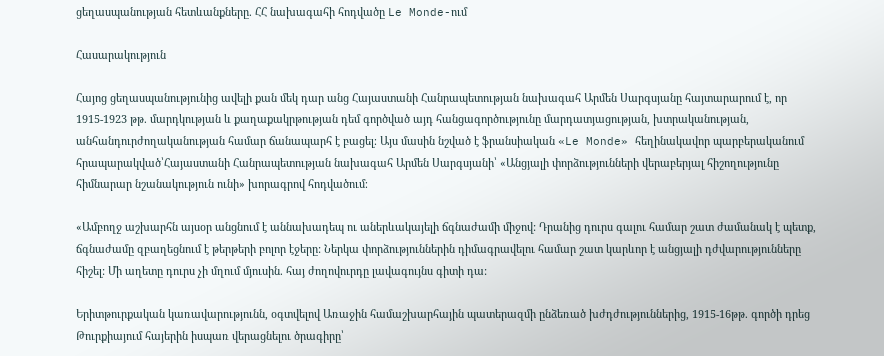ցեղասպանության հետևանքները. ՀՀ նախագահի հոդվածը Le Monde-ում

Հասարակություն

Հայոց ցեղասպանությունից ավելի քան մեկ դար անց Հայաստանի Հանրապետության նախագահ Արմեն Սարգսյանը հայտարարում է, որ 1915-1923 թթ. մարդկության և քաղաքակրթության դեմ գործված այդ հանցագործությունը մարդատյացության, խտրականության, անհանդուրժողականության համար ճանապարհ է բացել։ Այս մասին նշված է ֆրանսիական «Le Monde» հեղինակավոր պարբերականում հրապարակված՝Հայաստանի Հանրապետության նախագահ Արմեն Սարգսյանի՝ «Անցյալի փորձությունների վերաբերյալ հիշողությունը հիմնարար նշանակություն ունի» խորագրով հոդվածում։

«Ամբողջ աշխարհն այսօր անցնում է աննախադեպ ու աներևակայելի ճգնաժամի միջով: Դրանից դուրս գալու համար շատ ժամանակ է պետք, ճգնաժամը զբաղեցնում է թերթերի բոլոր էջերը: Ներկա փորձություններին դիմագրավելու համար շատ կարևոր է անցյալի դժվարությունները հիշել: Մի աղետը դուրս չի մղում մյուսին. հայ ժողովուրդը լավագույնս գիտի դա:

Երիտթուրքական կառավարությունն, օգտվելով Առաջին համաշխարհային պատերազմի ընձեռած խժդժություններից, 1915-16թթ. գործի դրեց Թուրքիայում հայերին իսպառ վերացնելու ծրագիրը՝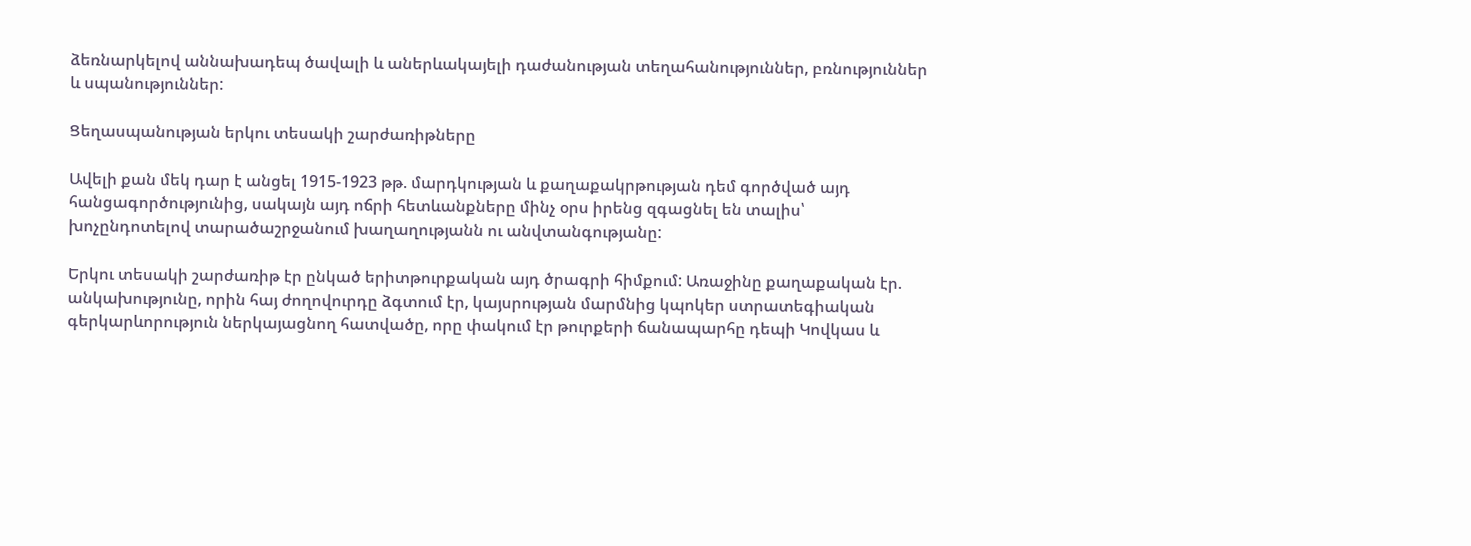ձեռնարկելով աննախադեպ ծավալի և աներևակայելի դաժանության տեղահանություններ, բռնություններ և սպանություններ:

Ցեղասպանության երկու տեսակի շարժառիթները

Ավելի քան մեկ դար է անցել 1915-1923 թթ. մարդկության և քաղաքակրթության դեմ գործված այդ հանցագործությունից, սակայն այդ ոճրի հետևանքները մինչ օրս իրենց զգացնել են տալիս՝ խոչընդոտելով տարածաշրջանում խաղաղությանն ու անվտանգությանը:

Երկու տեսակի շարժառիթ էր ընկած երիտթուրքական այդ ծրագրի հիմքում: Առաջինը քաղաքական էր. անկախությունը, որին հայ ժողովուրդը ձգտում էր, կայսրության մարմնից կպոկեր ստրատեգիական գերկարևորություն ներկայացնող հատվածը, որը փակում էր թուրքերի ճանապարհը դեպի Կովկաս և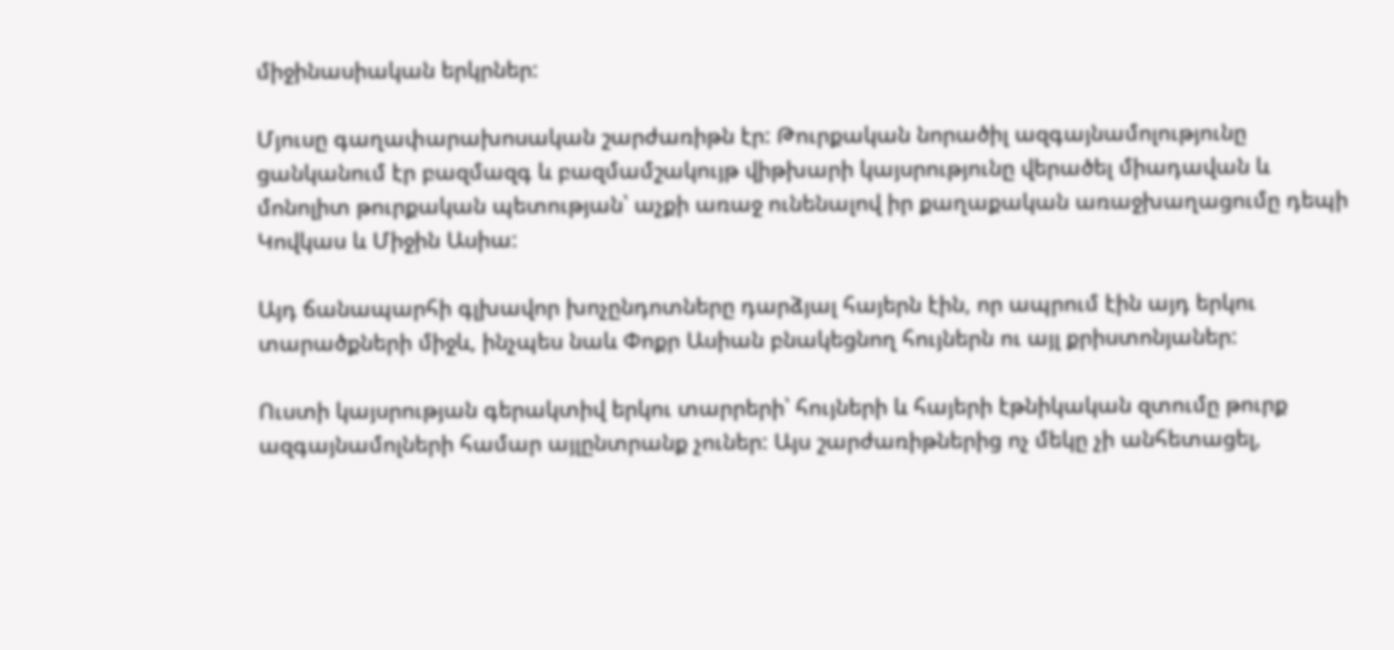միջինասիական երկրներ:

Մյուսը գաղափարախոսական շարժառիթն էր: Թուրքական նորածիլ ազգայնամոլությունը ցանկանում էր բազմազգ և բազմամշակույթ վիթխարի կայսրությունը վերածել միադավան և մոնոլիտ թուրքական պետության՝ աչքի առաջ ունենալով իր քաղաքական առաջխաղացումը դեպի Կովկաս և Միջին Ասիա:

Այդ ճանապարհի գլխավոր խոչընդոտները դարձյալ հայերն էին, որ ապրում էին այդ երկու տարածքների միջև, ինչպես նաև Փոքր Ասիան բնակեցնող հույներն ու այլ քրիստոնյաներ:

Ուստի կայսրության գերակտիվ երկու տարրերի՝ հույների և հայերի էթնիկական զտումը թուրք ազգայնամոլների համար այլընտրանք չուներ: Այս շարժառիթներից ոչ մեկը չի անհետացել,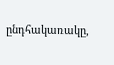ընդհակառակը,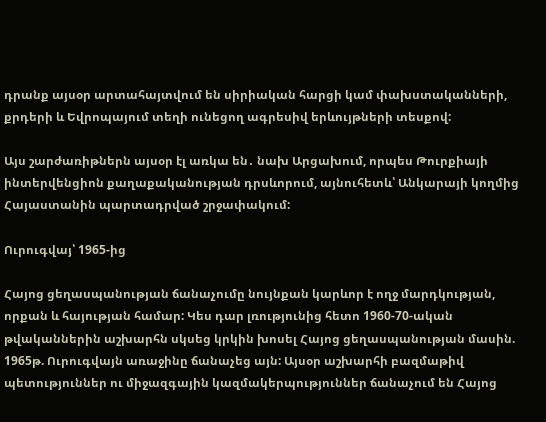դրանք այսօր արտահայտվում են սիրիական հարցի կամ փախստականների, քրդերի և Եվրոպայում տեղի ունեցող ագրեսիվ երևույթների տեսքով:

Այս շարժառիթներն այսօր էլ առկա են․ նախ Արցախում, որպես Թուրքիայի ինտերվենցիոն քաղաքականության դրսևորում, այնուհետև՝ Անկարայի կողմից Հայաստանին պարտադրված շրջափակում:

Ուրուգվայ՝ 1965-ից

Հայոց ցեղասպանության ճանաչումը նույնքան կարևոր է ողջ մարդկության, որքան և հայության համար: Կես դար լռությունից հետո 1960-70-ական թվականներին աշխարհն սկսեց կրկին խոսել Հայոց ցեղասպանության մասին. 1965թ. Ուրուգվայն առաջինը ճանաչեց այն: Այսօր աշխարհի բազմաթիվ պետություններ ու միջազգային կազմակերպություններ ճանաչում են Հայոց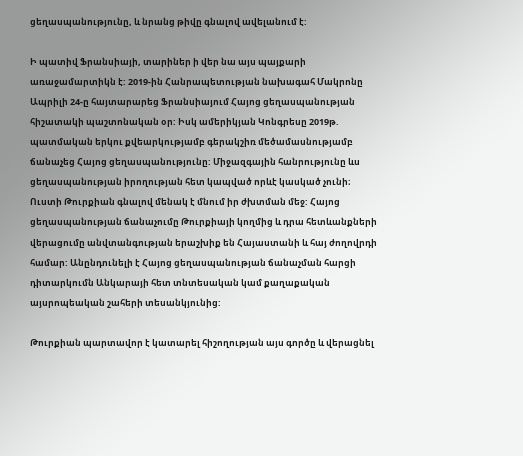ցեղասպանությունը, և նրանց թիվը գնալով ավելանում է:

Ի պատիվ Ֆրանսիայի, տարիներ ի վեր նա այս պայքարի առաջամարտիկն է: 2019-ին Հանրապետության նախագահ Մակրոնը Ապրիլի 24-ը հայտարարեց Ֆրանսիայում Հայոց ցեղասպանության հիշատակի պաշտոնական օր: Իսկ ամերիկյան Կոնգրեսը 2019թ. պատմական երկու քվեարկությամբ գերակշիռ մեծամասնությամբ ճանաչեց Հայոց ցեղասպանությունը: Միջազգային հանրությունը ևս ցեղասպանության իրողության հետ կապված որևէ կասկած չունի։ Ուստի Թուրքիան գնալով մենակ է մնում իր ժխտման մեջ: Հայոց ցեղասպանության ճանաչումը Թուրքիայի կողմից և դրա հետևանքների վերացումը անվտանգության երաշխիք են Հայաստանի և հայ ժողովրդի համար: Անընդունելի է Հայոց ցեղասպանության ճանաչման հարցի դիտարկումն Անկարայի հետ տնտեսական կամ քաղաքական այսրոպեական շահերի տեսանկյունից:

Թուրքիան պարտավոր է կատարել հիշողության այս գործը և վերացնել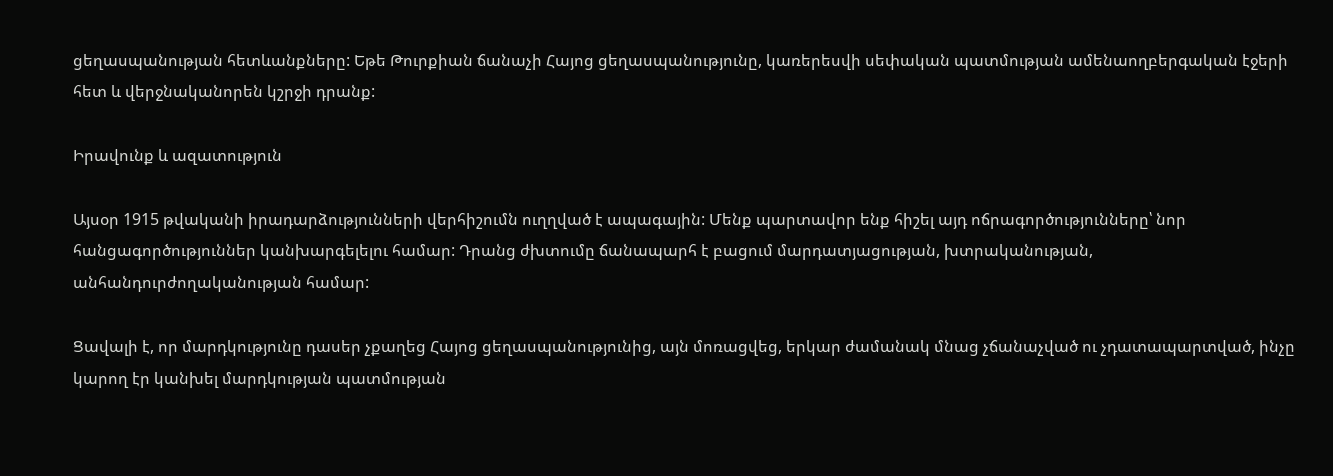ցեղասպանության հետևանքները: Եթե Թուրքիան ճանաչի Հայոց ցեղասպանությունը, կառերեսվի սեփական պատմության ամենաողբերգական էջերի հետ և վերջնականորեն կշրջի դրանք:

Իրավունք և ազատություն

Այսօր 1915 թվականի իրադարձությունների վերհիշումն ուղղված է ապագային: Մենք պարտավոր ենք հիշել այդ ոճրագործությունները՝ նոր հանցագործություններ կանխարգելելու համար: Դրանց ժխտումը ճանապարհ է բացում մարդատյացության, խտրականության, անհանդուրժողականության համար:

Ցավալի է, որ մարդկությունը դասեր չքաղեց Հայոց ցեղասպանությունից, այն մոռացվեց, երկար ժամանակ մնաց չճանաչված ու չդատապարտված, ինչը կարող էր կանխել մարդկության պատմության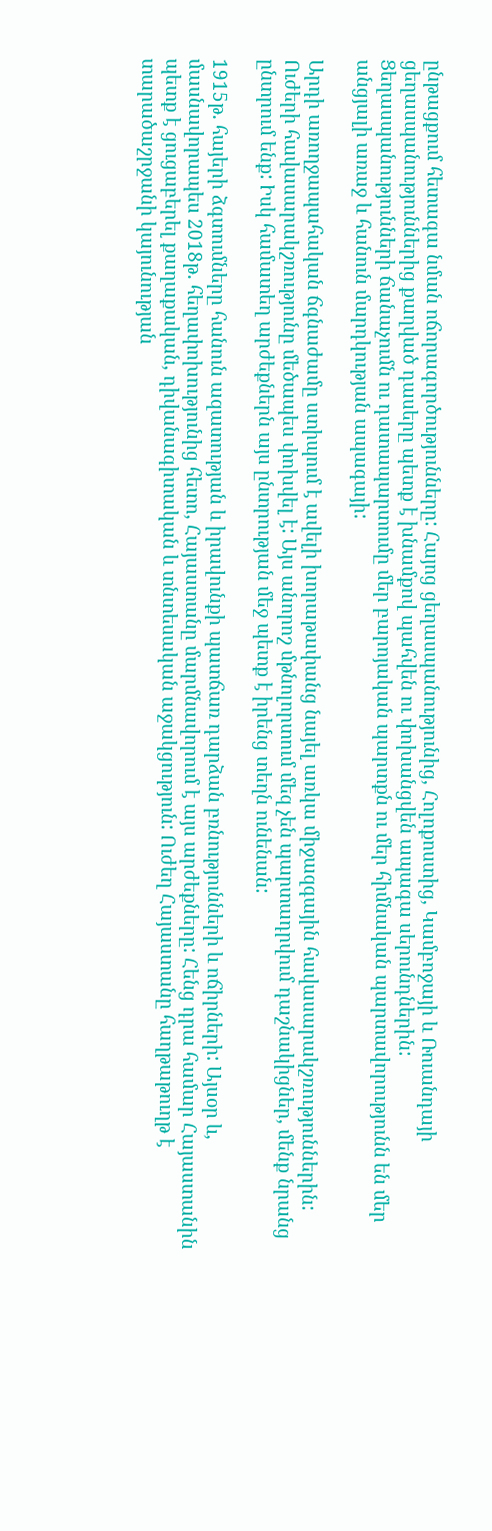ընթացքում հետագա նման ոճորագործությունները: Հայոց ցեղասպանությունից, Հոլոքոստից, Կամբոջայի և Ռուանդայի ցեղասպանություններից քաղված դասերը պետք է խնամքով պահվեն ու փոխանցվեն ապագա սերունդներին: Ցեղասպանությունների ճանաչումն ու դատապարտումը մեր բարոյական պարտքն ու մեր հիմնական պարտավորությունն են մեր անցյալի առաջ և հանուն մարդկության ապագայի:

Արդի առողջապահական ճգնաժամը ստիպում է ավելի խորաթափանց նայել առկա միջազգային հավասարակշռություններին: Ուժերի հավասարակշռությունը մեծապես փոխվել է: Այս անորոշ մթնոլորտում մեզ չեն պարտադրվում դաշնակիցներ, մենք նրանց ընտրում ենք: Իսկ համատեղ արժեքներն այս ընտրության մեջ պետք է իրենց տեղն ունենան:

1915թ. հայերի ձգտումները հանուն ազատության և իրավունքի պատճառ դարձան բռնությունների և ոճիրների: Այսօր և, մասնավորապես 2018թ. հեղափոխությունից հետո, Հայաստանը մարմնավորում է այս արժեքները: Հենց դրա համար Հայաստանին պետք է ցուցաբերել քաղաքական, դիվանագիտական և տնտեսական աջակցություն: Ուժեղ Հայաստանը հաղթաթուղթ է տարածաշրջանի կայունության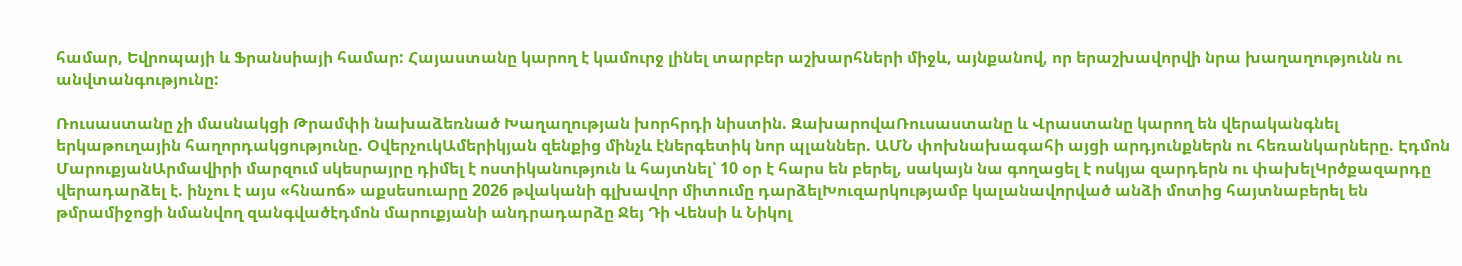համար, Եվրոպայի և Ֆրանսիայի համար: Հայաստանը կարող է կամուրջ լինել տարբեր աշխարհների միջև, այնքանով, որ երաշխավորվի նրա խաղաղությունն ու անվտանգությունը:

Ռուսաստանը չի մասնակցի Թրամփի նախաձեռնած Խաղաղության խորհրդի նիստին. ԶախարովաՌուսաստանը և Վրաստանը կարող են վերականգնել երկաթուղային հաղորդակցությունը. ՕվերչուկԱմերիկյան զենքից մինչև էներգետիկ նոր պլաններ. ԱՄՆ փոխնախագահի այցի արդյունքներն ու հեռանկարները. Էդմոն ՄարուքյանԱրմավիրի մարզում սկեսրայրը դիմել է ոստիկանություն և հայտնել՝ 10 օր է հարս են բերել, սակայն նա գողացել է ոսկյա զարդերն ու փախելԿրծքազարդը վերադարձել է. ինչու է այս «հնաոճ» աքսեսուարը 2026 թվականի գլխավոր միտումը դարձելԽուզարկությամբ կալանավորված անձի մոտից հայտնաբերել են թմրամիջոցի նմանվող զանգվածէդմոն մարուքյանի անդրադարձը Ջեյ Դի Վենսի և Նիկոլ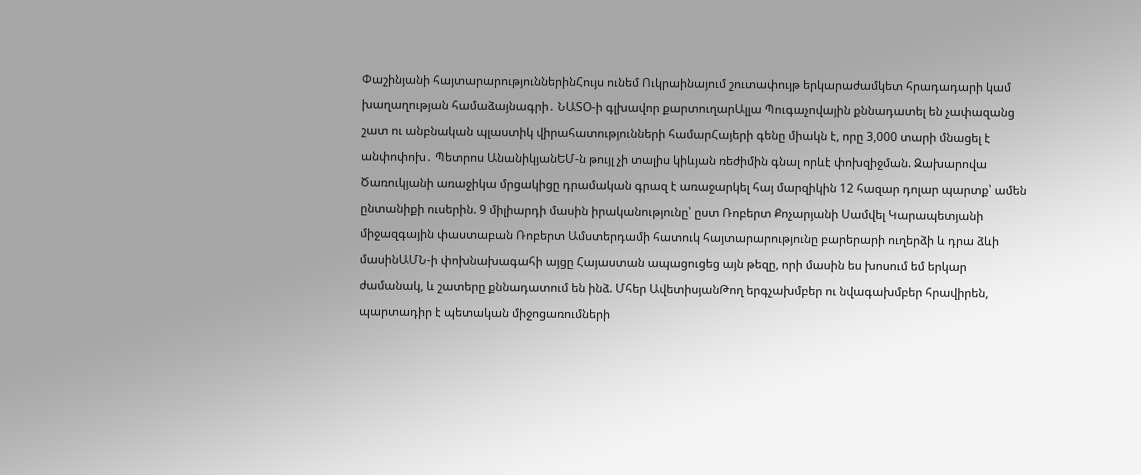Փաշինյանի հայտարարություններինՀույս ունեմ Ուկրաինայում շուտափույթ երկարաժամկետ հրադադարի կամ խաղաղության համաձայնագրի․ ՆԱՏՕ-ի գլխավոր քարտուղարԱլլա Պուգաչովային քննադատել են չափազանց շատ ու անբնական պլաստիկ վիրահատությունների համարՀայերի գենը միակն է, որը 3,000 տարի մնացել է անփոփոխ․ Պետրոս ԱնանիկյանԵՄ-ն թույլ չի տալիս կիևյան ռեժիմին գնալ որևէ փոխզիջման. Զախարովա Ծառուկյանի առաջիկա մրցակիցը դրամական գրազ է առաջարկել հայ մարզիկին 12 հազար դոլար պարտք՝ ամեն ընտանիքի ուսերին. 9 միլիարդի մասին իրականությունը՝ ըստ Ռոբերտ Քոչարյանի Սամվել Կարապետյանի միջազգային փաստաբան Ռոբերտ Ամստերդամի հատուկ հայտարարությունը բարերարի ուղերձի և դրա ձևի մասինԱՄՆ-ի փոխնախագահի այցը Հայաստան ապացուցեց այն թեզը, որի մասին ես խոսում եմ երկար ժամանակ, և շատերը քննադատում են ինձ. Մհեր ԱվետիսյանԹող երգչախմբեր ու նվագախմբեր հրավիրեն, պարտադիր է պետական միջոցառումների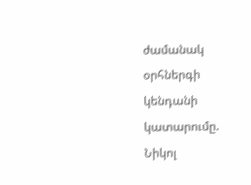ժամանակ օրհներգի կենդանի կատարումը. Նիկոլ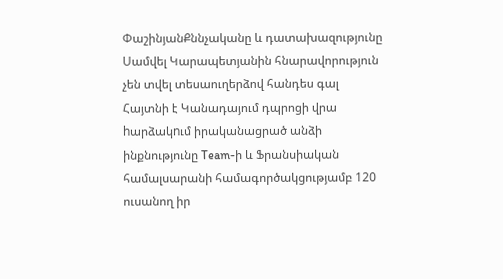ՓաշինյանՔննչականը և դատախազությունը Սամվել Կարապետյանին հնարավորություն չեն տվել տեսաուղերձով հանդես գալ Հայտնի է Կանադայում դպրոցի վրա hարձակnւմ իրականացրած անձի ինքնությունը Team-ի և Ֆրանսիական համալսարանի համագործակցությամբ 120 ուսանող իր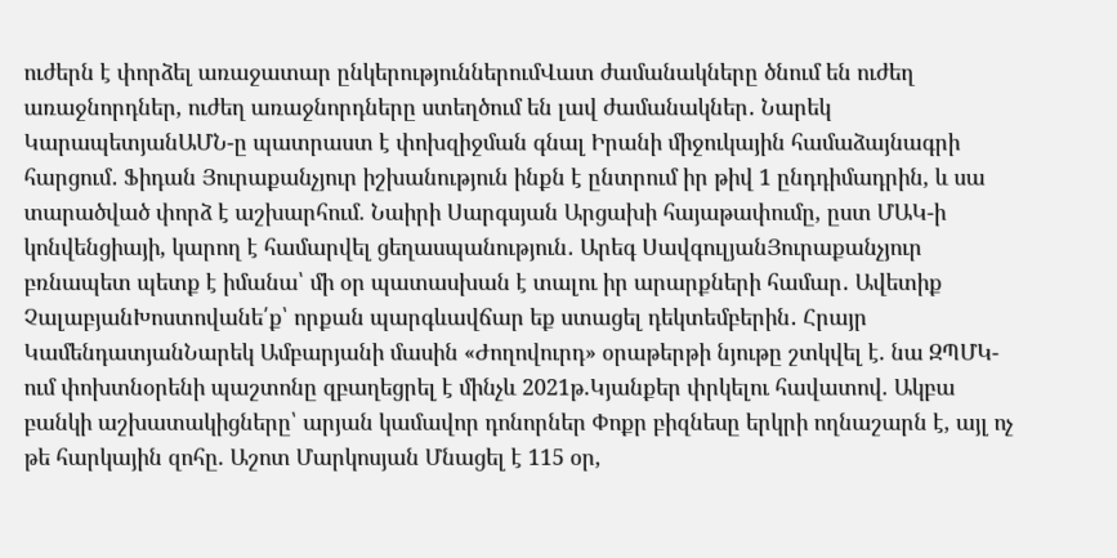ուժերն է փորձել առաջատար ընկերություններումՎատ ժամանակները ծնում են ուժեղ առաջնորդներ, ուժեղ առաջնորդները ստեղծում են լավ ժամանակներ․ Նարեկ ԿարապետյանԱՄՆ-ը պատրաստ է փոխզիջման գնալ Իրանի միջուկային համաձայնագրի հարցում․ Ֆիդան Յուրաքանչյուր իշխանություն ինքն է ընտրում իր թիվ 1 ընդդիմադրին, և սա տարածված փորձ է աշխարհում. Նաիրի Սարգսյան Արցախի հայաթափումը, ըստ ՄԱԿ-ի կոնվենցիայի, կարող է համարվել ցեղասպանություն․ Արեգ ՍավգուլյանՅուրաքանչյուր բռնապետ պետք է իմանա՝ մի օր պատասխան է տալու իր արարքների համար․ Ավետիք ՉալաբյանԽոստովանե՛ք՝ որքան պարգևավճար եք ստացել դեկտեմբերին․ Հրայր ԿամենդատյանՆարեկ Ամբարյանի մասին «Ժողովուրդ» օրաթերթի նյութը շտկվել է. նա ԶՊՄԿ-ում փոխտնօրենի պաշտոնը զբաղեցրել է մինչև 2021թ.Կյանքեր փրկելու հավատով. Ակբա բանկի աշխատակիցները՝ արյան կամավոր դոնորներ Փոքր բիզնեսը երկրի ողնաշարն է, այլ ոչ թե հարկային զոհը. Աշոտ Մարկոսյան Մնացել է 115 օր,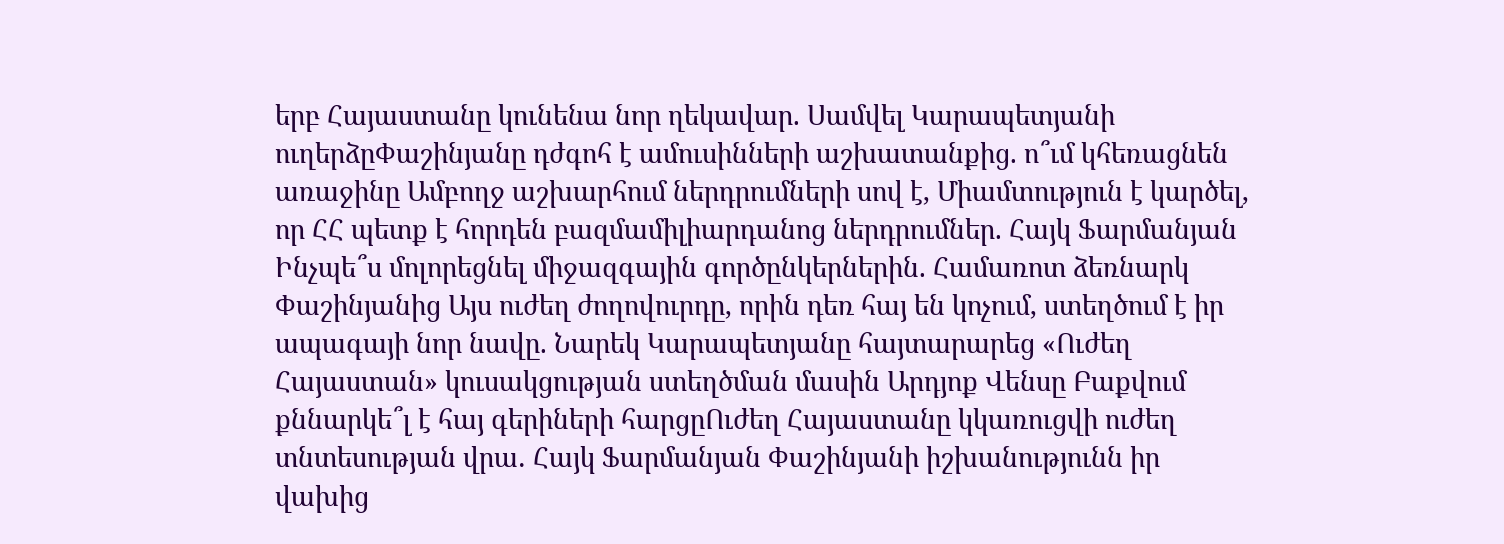երբ Հայաստանը կունենա նոր ղեկավար. Սամվել Կարապետյանի ուղերձըՓաշինյանը դժգոհ է ամուսինների աշխատանքից. ո՞ւմ կհեռացնեն առաջինը Ամբողջ աշխարհում ներդրումների սով է, Միամտություն է կարծել, որ ՀՀ պետք է հորդեն բազմամիլիարդանոց ներդրումներ. Հայկ Ֆարմանյան Ինչպե՞ս մոլորեցնել միջազգային գործընկերներին. Համառոտ ձեռնարկ Փաշինյանից Այս ուժեղ ժողովուրդը, որին դեռ հայ են կոչում, ստեղծում է իր ապագայի նոր նավը. Նարեկ Կարապետյանը հայտարարեց «Ուժեղ Հայաստան» կուսակցության ստեղծման մասին Արդյոք Վենսը Բաքվում քննարկե՞լ է հայ գերիների հարցըՈւժեղ Հայաստանը կկառուցվի ուժեղ տնտեսության վրա․ Հայկ Ֆարմանյան Փաշինյանի իշխանությունն իր վախից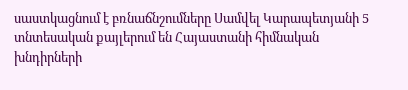սաստկացնում է բռնաճնշումները Սամվել Կարապետյանի 5 տնտեսական քայլերում են Հայաստանի հիմնական խնդիրների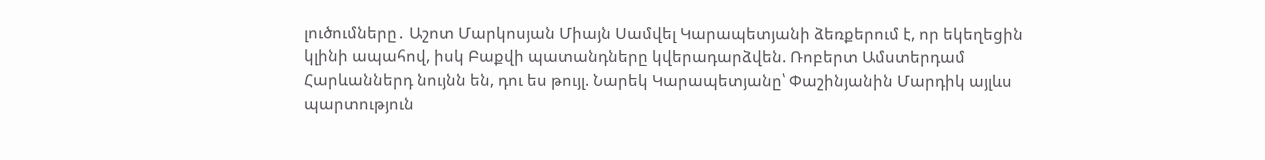լուծումները․ Աշոտ Մարկոսյան Միայն Սամվել Կարապետյանի ձեռքերում է, որ եկեղեցին կլինի ապահով, իսկ Բաքվի պատանդները կվերադարձվեն. Ռոբերտ Ամստերդամ Հարևաններդ նույնն են, դու ես թույլ. Նարեկ Կարապետյանը՝ Փաշինյանին Մարդիկ այլևս պարտություն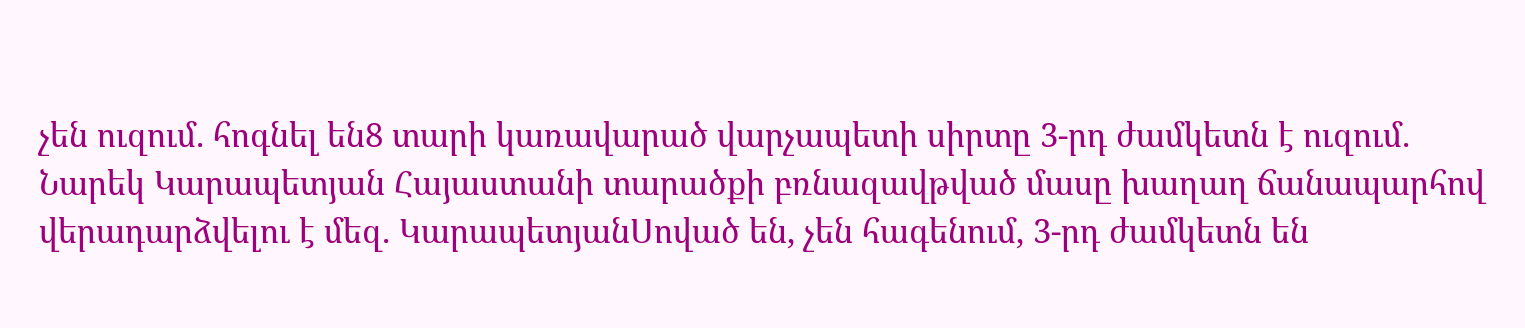չեն ուզում. հոգնել են8 տարի կառավարած վարչապետի սիրտը 3-րդ ժամկետն է ուզում. Նարեկ Կարապետյան Հայաստանի տարածքի բռնազավթված մասը խաղաղ ճանապարհով վերադարձվելու է մեզ. ԿարապետյանՍոված են, չեն հագենում, 3-րդ ժամկետն են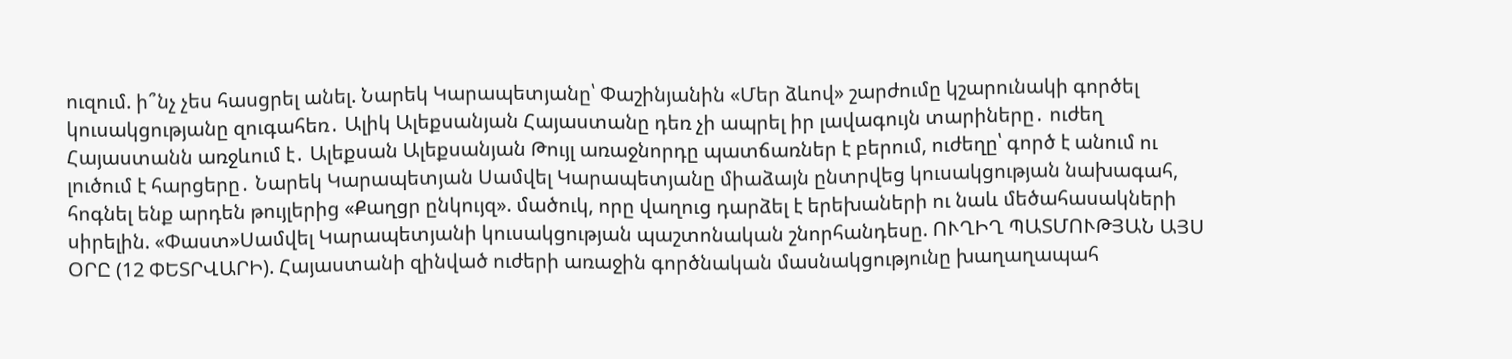ուզում. ի՞նչ չես հասցրել անել. Նարեկ Կարապետյանը՝ Փաշինյանին «Մեր ձևով» շարժումը կշարունակի գործել կուսակցությանը զուգահեռ․ Ալիկ Ալեքսանյան Հայաստանը դեռ չի ապրել իր լավագույն տարիները․ ուժեղ Հայաստանն առջևում է․ Ալեքսան Ալեքսանյան Թույլ առաջնորդը պատճառներ է բերում, ուժեղը՝ գործ է անում ու լուծում է հարցերը․ Նարեկ Կարապետյան Սամվել Կարապետյանը միաձայն ընտրվեց կուսակցության նախագահ, հոգնել ենք արդեն թույլերից «Քաղցր ընկույզ». մածուկ, որը վաղուց դարձել է երեխաների ու նաև մեծահասակների սիրելին. «Փաստ»Սամվել Կարապետյանի կուսակցության պաշտոնական շնորհանդեսը. ՈՒՂԻՂ ՊԱՏՄՈՒԹՅԱՆ ԱՅՍ ՕՐԸ (12 ՓԵՏՐՎԱՐԻ). Հայաստանի զինված ուժերի առաջին գործնական մասնակցությունը խաղաղապահ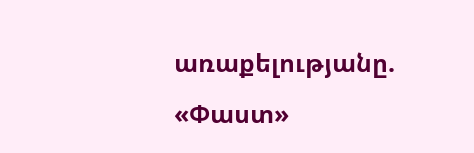առաքելությանը. «Փաստ»